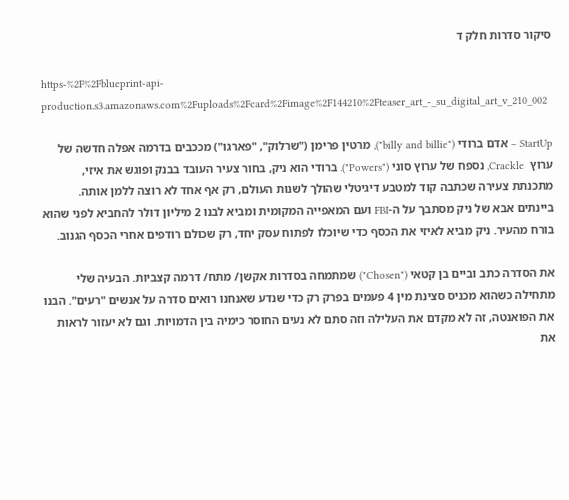סיקור סדרות חלק ד

https-%2F%2Fblueprint-api-production.s3.amazonaws.com%2Fuploads%2Fcard%2Fimage%2F144210%2Fteaser_art_-_su_digital_art_v_210_002

StartUp – אדם ברודי ("billy and billie"), מרטין פרימן ("שרלוק", "פארגו") מככבים בדרמה אפלה חדשה של ערוץ  Crackle, נספח של ערוץ סוני ("Powers"). ברודי הוא ניק, בחור צעיר העובד בבנק ופוגש את איזי, מתכנתת צעירה שכתבה קוד למטבע דיגיטלי שהולך לשנות העולם, רק אף אחד לא רוצה ללמן אותה. ביינתים אבא של ניק מסתבך על ה-FBI ועם המאפייה המקומית ומביא לבנו 2 מיליון דולר להחביא לפני שהוא בורח מהעיר. ניק מביא לאיזי את הכסף כדי שיוכלו לפתוח עסק יחד, רק שכולם רודפים אחרי הכסף הגנוב.

את הסדרה כתב וביים בן קטאי ("Chosen") שמתמחה בסדרות אקשן/ מתח/ דרמה קצביות. הבעיה שלי מתחילה כשהוא מכניס סצינת מין 4 פעמים בפרק רק כדי שנדע שאנחנו רואים סדרה על אנשים "רעים". הבנו את הפואנטה, זה לא מקדם את העלילה וזה סתם לא נעים החוסר כימיה בין הדמויות. וגם לא יעזור לראות את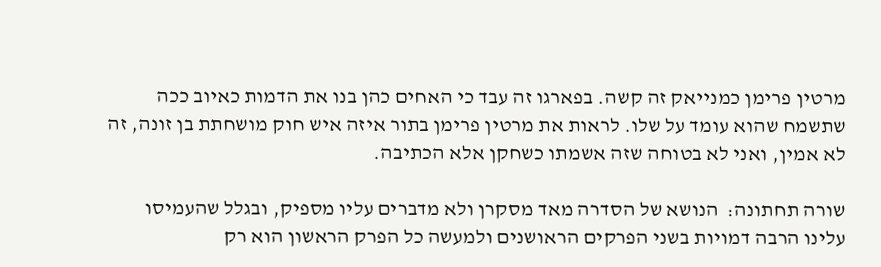מרטין פרימן כמנייאק זה קשה. בפארגו זה עבד כי האחים כהן בנו את הדמות כאיוב ככה שתשמח שהוא עומד על שלו. לראות את מרטין פרימן בתור איזה איש חוק מושחתת בן זונה, זה לא אמין, ואני לא בטוחה שזה אשמתו כשחקן אלא הכתיבה.

שורה תחתונה:  הנושא של הסדרה מאד מסקרן ולא מדברים עליו מספיק, ובגלל שהעמיסו עלינו הרבה דמויות בשני הפרקים הראושנים ולמעשה כל הפרק הראשון הוא רק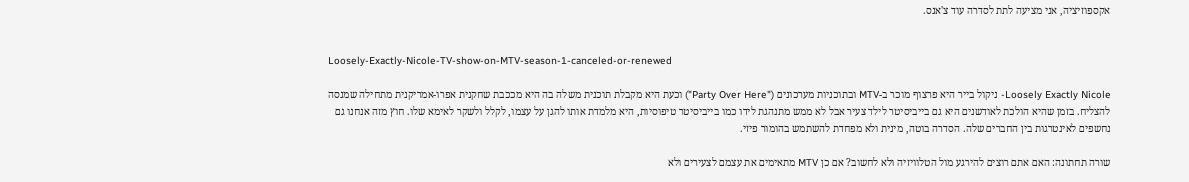אקספוזיציה, אני מציעה לתת לסדרה עוד צ'אנס.


Loosely-Exactly-Nicole-TV-show-on-MTV-season-1-canceled-or-renewed

Loosely Exactly Nicole- ניקול בייר היא פרצוף מוכר ב-MTV ובתוכניות מערכונים ("Party Over Here") וכעת היא מקבלת תוכנית משלה בה היא מככבת שחקנית אפרו-אמריקנית מתחילה שמנסה להצליח. בזמן שהיא הולכת לאודשנים היא גם בייביסיטר לילד צעיר אבל לא ממש מתנהגת לידו כמו בייביסיטר טיפוסיות, היא מלמדת אותו להגן על עצמו, לקלל ולשקר לאימא שלו. חוץ מזה אנחנו גם נחשפים לאינטרגות בין החברים שלה. הסדרה בוטה, מינית ולא מפחדת להשתמש בהומור פיזי.

שורה תחתונה: האם אתם רוצים להירגע מול הטלוויזיה ולא לחשוב? אם כן MTV מתאימים את עצמם לצעירים ולא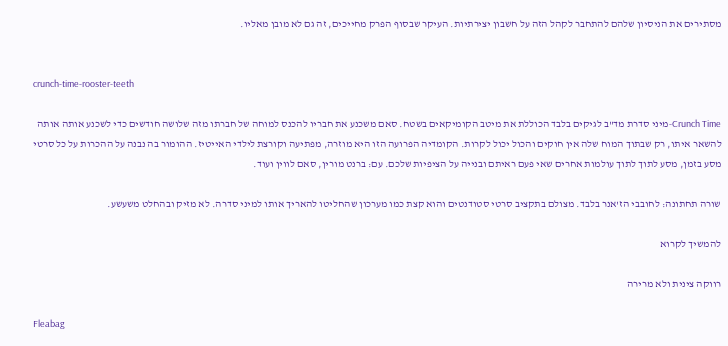מסתירים את הניסיון שלהם להתחבר לקהל הזה על חשבון יצירתיות. העיקר שבסוף הפרק מחייכים, זה גם לא מובן מאליו.


crunch-time-rooster-teeth

Crunch Time-מיני סדרת מד"ב לגיקים בלבד הכוללת את מיטב הקומיקאים בשטח. סאם משכנע את חבריו להכנס למוחה של חברתו מזה שלושה חודשים כדי לשכנע אותה אותה להשאר איתו, רק שבתוך המוח שלה אין חוקים והכול יכול לקרות. הקומדיה הפרועה הזו היא מוזרה, מפתיעה וקורצת לילדי האייטיז. ההומור בה נבנה על ההכרות על כל סרטי מסע בזמן, מסע לתוך לתוך עולמות אחרים שאי פעם ראיתם ובנייה על הציפיות שלכם. עם: ברנט מורין, סאם לווין ועוד.

שורה תחתונה: לחובבי הז'אנר בלבד. מצולם בתקציב סרטי סטודנטים והוא קצת כמו מערכון שהחליטו להאריך אותו למיני סדרה. לא מזיק ובהחלט משעשע.

להמשיך לקרוא

רווקה צינית ולא מרירה

Fleabag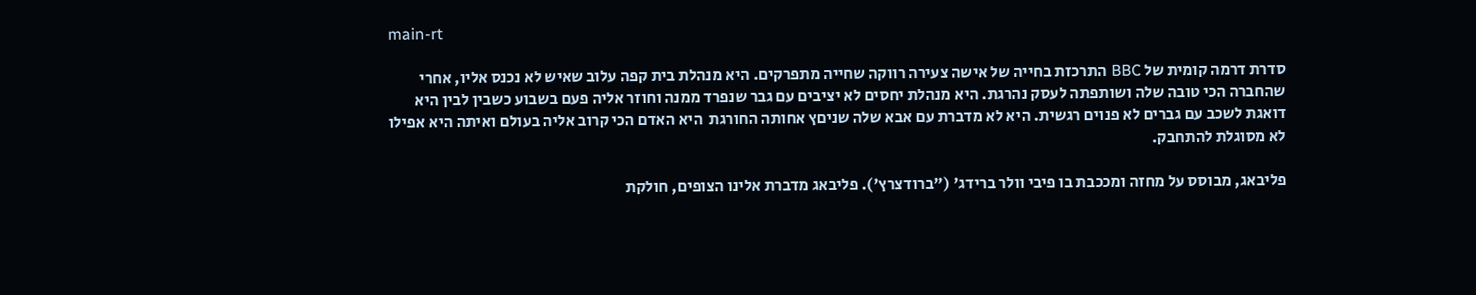main-rt

סדרת דרמה קומית של BBC התרכזת בחייה של אישה צעירה רווקה שחייה מתפרקים. היא מנהלת בית קפה עלוב שאיש לא נכנס אליו, אחרי שהחברה הכי טובה שלה ושותפתה לעסק נהרגת. היא מנהלת יחסים לא יציבים עם גבר שנפרד ממנה וחוזר אליה פעם בשבוע כשבין לבין היא דואגת לשכב עם גברים לא פנוים רגשית. היא לא מדברת עם אבא שלה שניםץ אחותה החורגת  היא האדם הכי קרוב אליה בעולם ואיתה היא אפילו לא מסוגלת להתחבק.

פליבאג, מבוסס על מחזה ומככבת בו פיבי וולר ברידג' ("ברודצרץ'). פליבאג מדברת אלינו הצופים, חולקת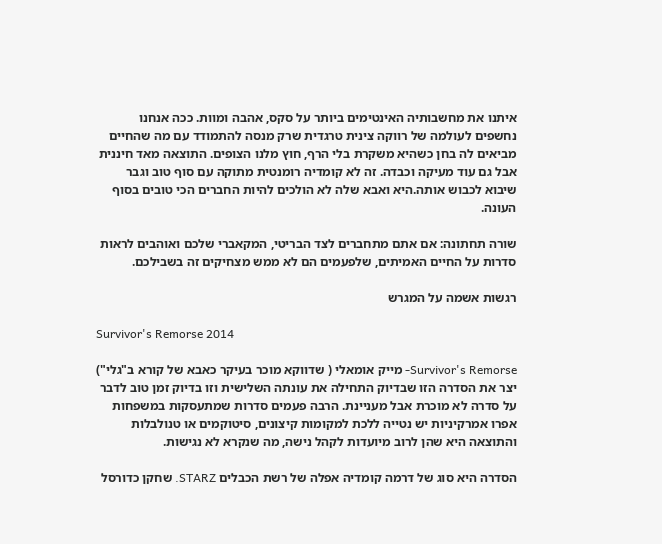איתנו את מחשבותיה האינטימים ביותר על סקס, אהבה ומוות. ככה אנחנו נחשפים לעולמה של רווקה צינית טרגדית שרק מנסה להתמודד עם מה שהחיים מביאים לה בחן כשהיא משקרת בלי הרף, חוץ מלנו הצופים. התוצאה מאד חיננית אבל גם עוד מעיקה וכבדה. זה לא קומדיה רומנטית מתוקה עם סוף טוב וגבר שיבוא לכבוש אותה.היא ואבא שלה לא הולכים להיות החברים הכי טובים בסוף העונה.

שורה תחתונה: אם אתם מתחברים לצד הבריטי, המקאברי שלכם ואוהבים לראות סדרות על החיים האמיתים, שלפעמים הם לא ממש מצחיקים זה בשבילכם.

רגשות אשמה על המגרש

Survivor's Remorse 2014

Survivor's Remorse- מייק אומאלי ( שדווקא מוכר בעיקר כאבא של קורא ב"גלי") יצר את הסדרה הזו שבדיוק התחילה את עונתה השלישית וזו בדיוק זמן טוב לדבר על סדרה לא מוכרת אבל מעניינת. הרבה פעמים סדרות שמתעסקות במשפחות אפרו אמרקיניות יש נטייה ללכת למקומות קיצונים, סיטוקמים או טנולבלות והתוצאה היא שהן לרוב מיועדות לקהל נישה, מה שנקרא לא נגישות.

הסדרה היא סוג של דרמה קומדיה אפלה של רשת הכבלים STARZ. שחקן כדורסל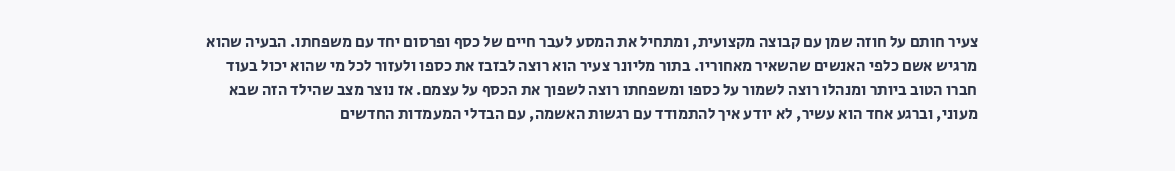צעיר חותם על חוזה שמן עם קבוצה מקצועית, ומתחיל את המסע לעבר חיים של כסף ופרסום יחד עם משפחתו. הבעיה שהוא מרגיש אשם כלפי האנשים שהשאיר מאחוריו. בתור מליונר צעיר הוא רוצה לבזבז את כספו ולעזור לכל מי שהוא יכול בעוד חברו הטוב ביותר ומנהלו רוצה לשמור על כספו ומשפחתו רוצה לשפוך את הכסף על עצמם. אז נוצר מצב שהילד הזה שבא מעוני, וברגע אחד הוא עשיר, לא יודע איך להתמודד עם רגשות האשמה, עם הבדלי המעמדות החדשים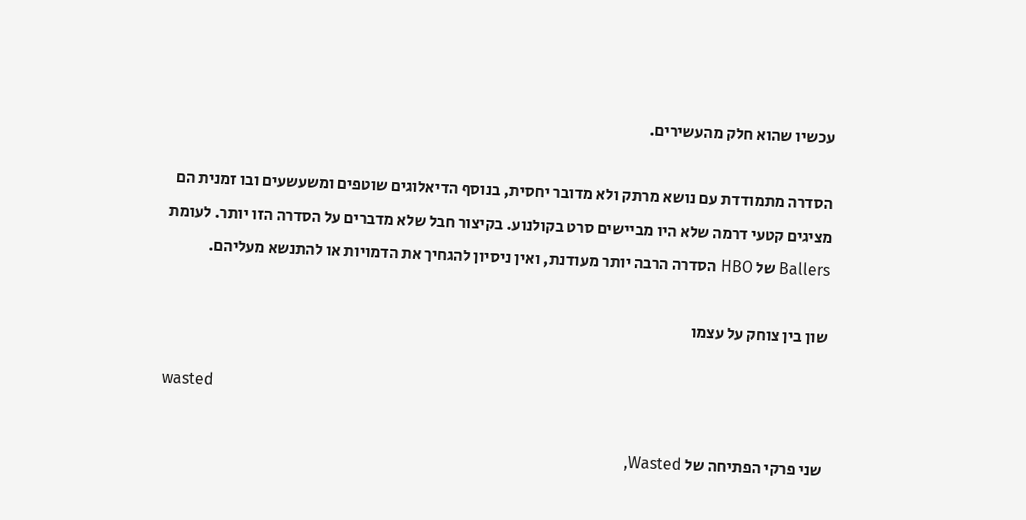עכשיו שהוא חלק מהעשירים.

הסדרה מתמודדת עם נושא מרתק ולא מדובר יחסית, בנוסף הדיאלוגים שוטפים ומשעשעים ובו זמנית הם מציגים קטעי דרמה שלא היו מביישים סרט בקולנוע. בקיצור חבל שלא מדברים על הסדרה הזו יותר. לעומת Ballers של HBO הסדרה הרבה יותר מעודנת, ואין ניסיון להגחיך את הדמויות או להתנשא מעליהם.

שון בין צוחק על עצמו

wasted

שני פרקי הפתיחה של Wasted,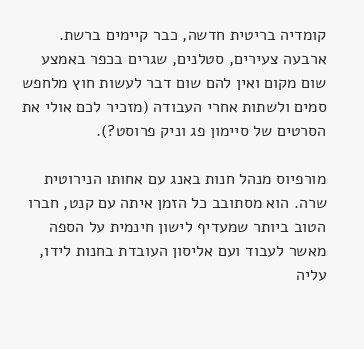קומדיה בריטית חדשה, כבר קיימים ברשת. ארבעה צעירים, סטלנים, שגרים בכפר באמצע שום מקום ואין להם שום דבר לעשות חוץ מלחפש סמים ולשתות אחרי העבודה (מזכיר לכם אולי את הסרטים של סיימון פג וניק פרוסט?).

מורפיוס מנהל חנות באנג עם אחותו הנירוטית שרה. הוא מסתובב כל הזמן איתה עם קנט, חברו הטוב ביותר שמעדיף לישון חינמית על הספה מאשר לעבוד ועם אליסון העובדת בחנות לידו, עליה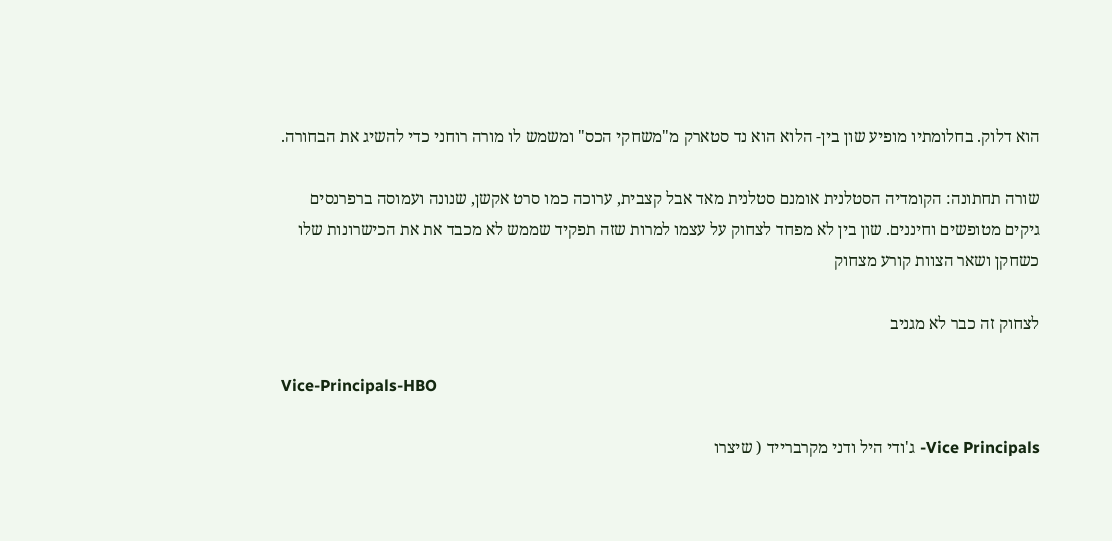הוא דלוק. בחלומתיו מופיע שון בין- הלוא הוא נד סטארק מ"משחקי הכס" ומשמש לו מורה רוחני כדי להשיג את הבחורה.

שורה תחתונה: הקומדיה הסטלנית אומנם סטלנית מאד אבל קצבית, ערוכה כמו סרט אקשן, שנונה ועמוסה ברפרנסים גיקים מטופשים וחיננים. שון בין לא מפחד לצחוק על עצמו למרות שזה תפקיד שממש לא מכבד את את הכישרונות שלו כשחקן ושאר הצוות קורע מצחוק

לצחוק זה כבר לא מגניב

Vice-Principals-HBO

Vice Principals- ג'ודי היל ודני מקרברייד ( שיצרו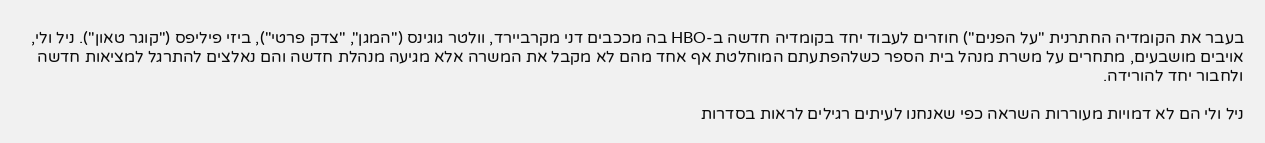בעבר את הקומדיה החתרנית "על הפנים") חוזרים לעבוד יחד בקומדיה חדשה ב-HBO בה מככבים דני מקרביירד, וולטר גוגינס ("המגן", "צדק פרטי"), ביזי פיליפס ("קוגר טאון"). ניל ולי, אויבים מושבעים, מתחרים על משרת מנהל בית הספר כשלהפתעתם המוחלטת אף אחד מהם לא מקבל את המשרה אלא מגיעה מנהלת חדשה והם נאלצים להתרגל למציאות חדשה ולחבור יחד להורידה.

ניל ולי הם לא דמויות מעוררות השראה כפי שאנחנו לעיתים רגילים לראות בסדרות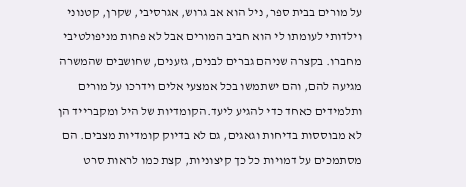על מורים בבית ספר, ניל הוא אב גרוש, אגרסיבי, שקרן, קטנוני וילדותי לעומתו לי הוא חביב המורים אבל לא פחות מניפולטיבי מחברו. בקצרה שניהם גברים לבנים, גזענים, שחושבים שהמשרה מגיעה להם, והם ישתמשו בכל אמצעי אלים וידרכו על מורים ותלמידים כאחד כדי להגיע ליעד.הקומדיות של היל ומקברייד הן לא מבוססות בדיחות וגאגים, גם לא בדיוק קומדיות מצבים. הם מסתמכים על דמויות כל כך קיצוניות, קצת כמו לראות סרט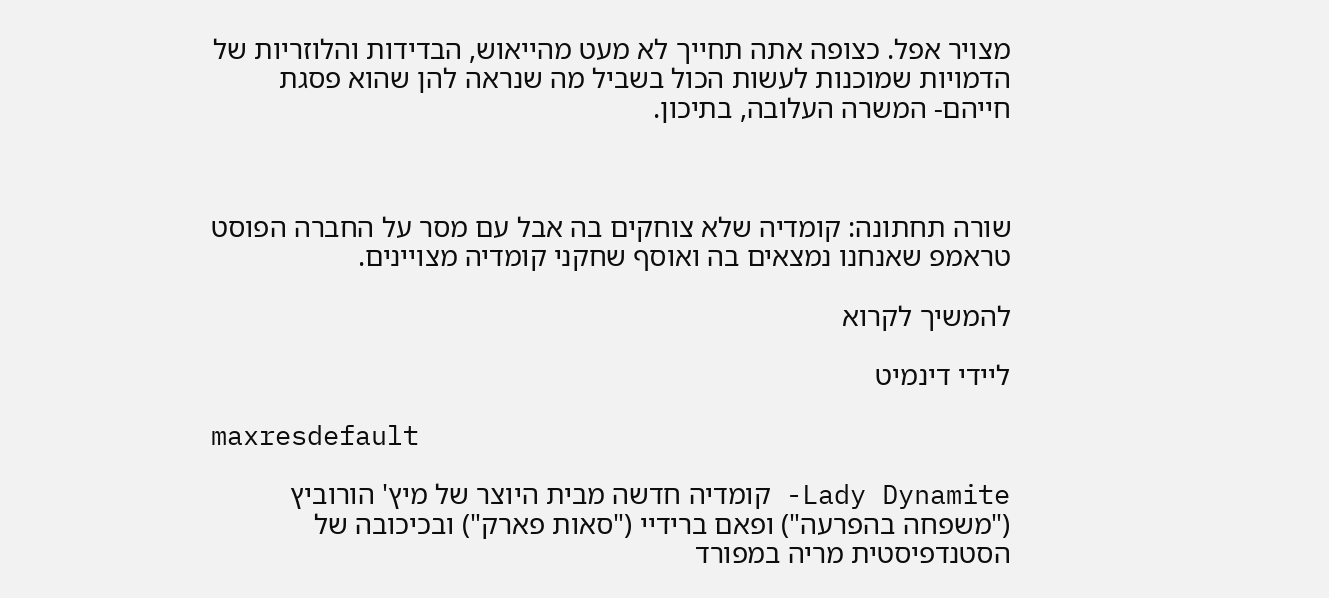מצויר אפל. כצופה אתה תחייך לא מעט מהייאוש, הבדידות והלוזריות של הדמויות שמוכנות לעשות הכול בשביל מה שנראה להן שהוא פסגת חייהם- המשרה העלובה, בתיכון.



שורה תחתונה: קומדיה שלא צוחקים בה אבל עם מסר על החברה הפוסט טראמפ שאנחנו נמצאים בה ואוסף שחקני קומדיה מצויינים.

להמשיך לקרוא

ליידי דינמיט

maxresdefault

Lady Dynamite- קומדיה חדשה מבית היוצר של מיץ' הורוביץ ("משפחה בהפרעה") ופאם ברידיי ("סאות פארק") ובכיכובה של הסטנדפיסטית מריה במפורד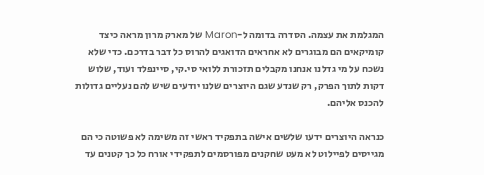המגלמת את עצמה. הסדרה בדומה ל-Maron של מארק מרון מראה כיצד קומיקאים הם מבוגרים לא אחראים הדואגים להרוס כל דבר בדרכם. כדי שלא נשכח על מי גדלנו אנחנו מקבלים תזכורת ללואי סי.קי, סיינפלד ועוד, שלוש דקות לתוך הפרק, רק שנדע שגם היוצרים שלנו יודעים שיש להם נעליים גדולות להכנס אליהם.

כנראה היוצרים ידעו שלשים אישה בתפקיד ראשי זה משימה לא פשוטה כי הם מגייסים לפיילוט לא מעט שחקנים מפורסמים לתפקידי אורח כל כך קטנים עד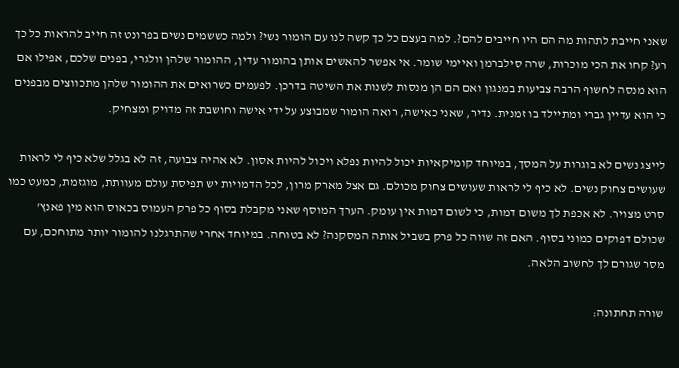שאני חייבת לתהות מה הם היו חייבים להם?. למה בעצם כל כך קשה לנו עם הומור נשי? ולמה כששמים נשים בפרונט זה חייב להראות כל כך רע? קחו את הכי מוכרות, שרה סילברמן ואיימי שומר. אי אפשר להאשים אותן בהומור עדין, ההומור שלהן וולגרי, בפנים שלכם, אפילו אם הוא מנסה לחשוף הרבה צביעות במנגון ואם הם הן מנסות לשנות את השיטה בדרכן. לפעמים כשרואים את ההומור שלהן מתכווצים מבפנים כי הוא עדיין גברי ומתיילד בו זמנית. נדיר, שאני כאישה, רואה הומור שמבוצע על ידי אישה וחושבת זה מדויק ומצחיק.

לייצג נשים לא בוגרות על המסך, במיוחד קומיקאיות יכול להיות נפלא ויכול להיות אסון. לא אהיה צבועה, זה לא בגלל שלא כיף לי לראות שעושים צחוק נשים. לא כיף לי לראות שעושים צחוק מכולם. גם אצל מארק מרון, לכל הדמויות יש תפיסת עולם מעוותת, מוגזמת, כמעט כמו סרט מצויר. לא אכפת לך משום דמות, כי לשום דמות אין עומק. הערך המוסף שאני מקבלת בסוף כל פרק העמוס בכאוס הוא מין פאנץ' שכולם דפוקים כמוני בסוף. האם זה שווה כל פרק בשביל אותה המסקנה? לא בטוחה. במיוחד אחרי שהתרגלנו להומור יותר מתוחכם, עם מסר שגורם לך לחשוב הלאה.

שורה תחתונה: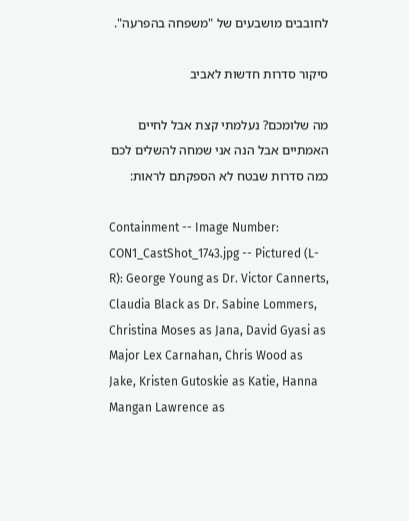לחובבים מושבעים של "משפחה בהפרעה".

סיקור סדרות חדשות לאביב

מה שלומכם? נעלמתי קצת אבל לחיים האמתיים אבל הנה אני שמחה להשלים לכם כמה סדרות שבטח לא הספקתם לראות:

Containment -- Image Number: CON1_CastShot_1743.jpg -- Pictured (L-R): George Young as Dr. Victor Cannerts, Claudia Black as Dr. Sabine Lommers, Christina Moses as Jana, David Gyasi as Major Lex Carnahan, Chris Wood as Jake, Kristen Gutoskie as Katie, Hanna Mangan Lawrence as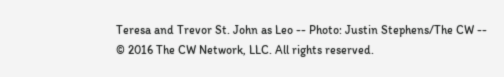Teresa and Trevor St. John as Leo -- Photo: Justin Stephens/The CW -- © 2016 The CW Network, LLC. All rights reserved.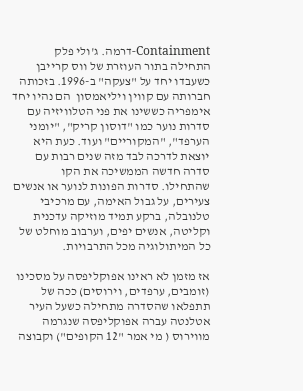Containment-דרמה. ג'ולי פלק התחילה בתור העוזרת של ווס קרייבן כשעבדו יחד על "צעקה" ב-1996. בזכותה חברותה עם קווין ויליאמסון  הם נהיו יחד אימפריה כששינו את פני הטלוויזיה עם סדרות נוער כמו "דוסון קריק", "יומני הערפד", "המקוריים" ועוד. כעת היא יוצאת לדרכה לבד מזה שנים רבות עם סדרה חדשה הממשיכה את הקו שהתחילו. סדרות הפונות לנוער או אנשים צעירים, על גבול האימה, עם מרכיבי טלנובלה, ברקע תמיד מוזיקה עדכנית וקליטה, אנשים יפים, וערבוב מוחלט של כל המיתולוגיה מכל התרבויות.

אז מזמן לא ראינו אפוקליפסה על מסכינו (זומבים, ערפדים, וירוסים) ככה של תתפלאו שהסדרה מתחילה כשעל העיר אטלנטה עברה אפוקליפסה שנגרמה מווירוס ( מי אמר "12 הקופים") וקבוצה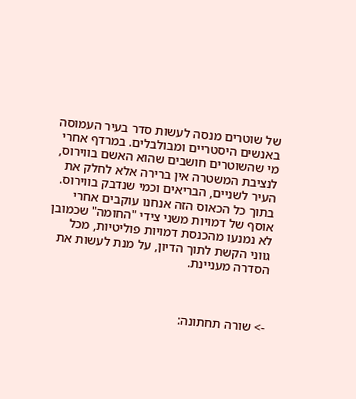של שוטרים מנסה לעשות סדר בעיר העמוסה באנשים היסטריים ומבולבלים. במרדף אחרי מי שהשוטרים חושבים שהוא האשם בווירוס, לנציבת המשטרה אין ברירה אלא לחלק את העיר לשניים, הבריאים וכמי שנדבק בווירוס.  בתוך כל הכאוס הזה אנחנו עוקבים אחרי אוסף של דמויות משני צידי "החומה" שכמובן לא נמנעו מהכנסת דמויות פוליטיות, מכל גווני הקשת לתוך הדיון, על מנת לעשות את הסדרה מעניינת.



-> שורה תחתונה: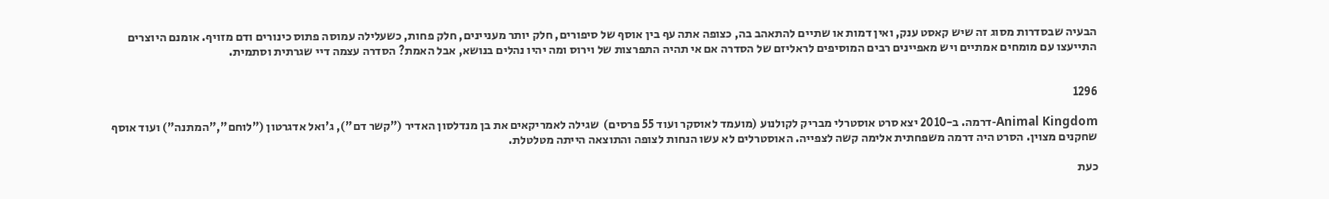הבעיה שבסדרות מסוג זה שיש קאסט ענק, ואין דמות או שתיים להתאהב בה, כצופה אתה עף בין אוסף של סיפורים, חלק יותר מעניינים, חלק פחות, כשעלילה עמוסה פתוס כינורים ודם מזויף. אומנם היוצרים התייעצו עם מומחים אמתיים ויש מאפיינים רבים המוסיפים לראליזם של הסדרה אם אי תהיה התפרצות של וירוס ומה יהיו נהלים בנושא, אבל האמת? הסדרה עצמה דיי שגרתית וסתמית.


1296

Animal Kingdom-דרמה. ב-2010 יצא סרט אוסטרלי מבריק לקולנוע (מועמד לאוסקר ועוד 55 פרסים)  שגילה לאמריקאים את בן מנדלסון האדיר ("קשר דם"), ג'ואל אדגרטון ("לוחם","המתנה") ועוד אוסף שחקנים מצוין. הסרט היה דרמה משפחתית אלימה קשה לצפייה. האוסטרלים לא עשו הנחות לצופה והתוצאה הייתה מטלטלת.

כעת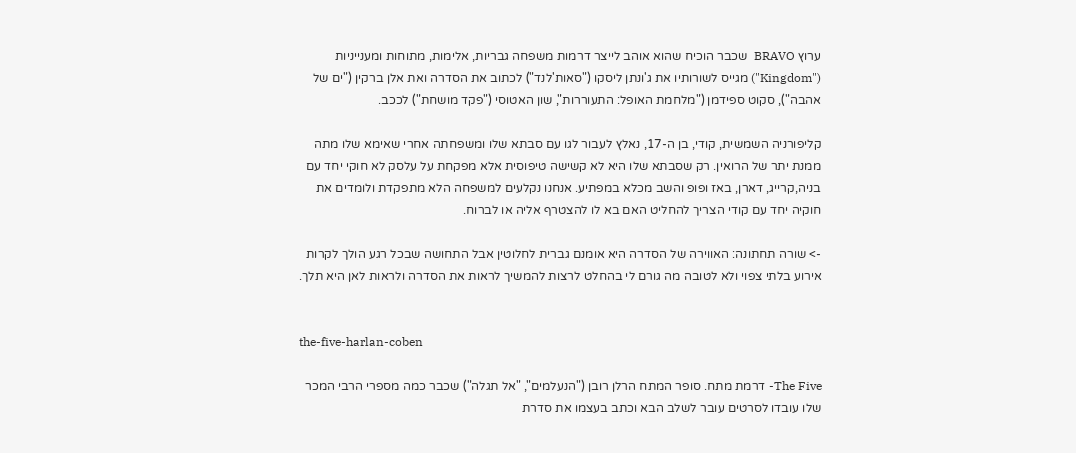ערוץ BRAVO  שכבר הוכיח שהוא אוהב לייצר דרמות משפחה גבריות, אלימות, מתוחות ומענייניות ("Kingdom") מגייס לשורותיו את ג'ונתן ליסקו ("סאות'לנד") לכתוב את הסדרה ואת אלן ברקין ("ים של אהבה"), סקוט ספידמן ("מלחמת האופל: התעוררות", שון האטוסי ("פקד מושחת") לככב.

קליפורניה השמשית, קודי, בן ה-17, נאלץ לעבור לגו עם סבתא שלו ומשפחתה אחרי שאימא שלו מתה ממנת יתר של הרואין. רק שסבתא שלו היא לא קשישה טיפוסית אלא מפקחת על עלסק לא חוקי יחד עם בניה,קרייג, דארן, באז ופופ והשב מכלא במפתיע. אנחנו נקלעים למשפחה הלא מתפקדת ולומדים את חוקיה יחד עם קודי הצריך להחליט האם בא לו להצטרף אליה או לברוח.

-> שורה תחתונה: האווירה של הסדרה היא אומנם גברית לחלוטין אבל התחושה שבכל רגע הולך לקרות אירוע בלתי צפוי ולא לטובה מה גורם לי בהחלט לרצות להמשיך לראות את הסדרה ולראות לאן היא תלך.


the-five-harlan-coben

The Five- דרמת מתח. סופר המתח הרלן רובן ("הנעלמים", "אל תגלה") שכבר כמה מספרי הרבי המכר שלו עובדו לסרטים עובר לשלב הבא וכתב בעצמו את סדרת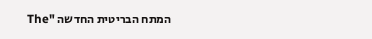המתח הבריטית החדשה "The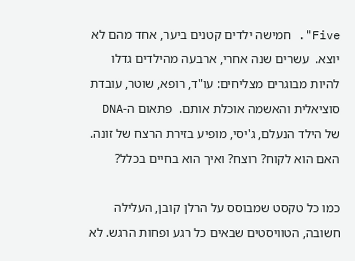Five". חמישה ילדים קטנים ביער, אחד מהם לא יוצא.  עשרים שנה אחרי, ארבעה מהילדים גדלו להיות מבוגרים מצליחים: עו"ד, רופא, שוטר, עובדת סוציאלית והאשמה אוכלת אותם.  פתאום ה-DNA של הילד הנעלם, ג'יסי, מופיע בזירת הרצח של זונה. האם הוא לקוח? רוצח? ואיך הוא בחיים בכלל?

כמו כל טקסט שמבוסס על הרלן קובן, העלילה חשובה, הטוויסטים שבאים כל רגע ופחות הרגש. לא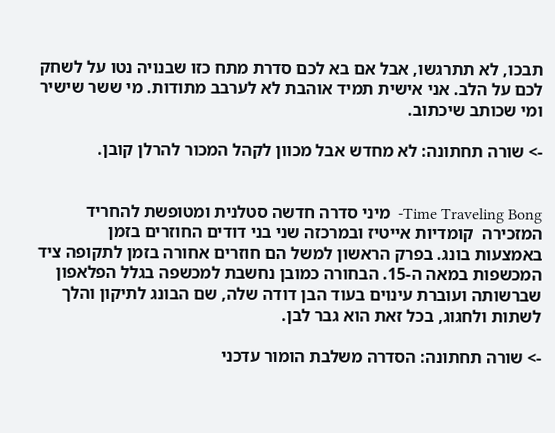תבכו, לא תתרגשו, אבל אם בא לכם סדרת מתח כזו שבנויה נטו על לשחק לכם על הלב. אני אישית תמיד אוהבת לא לערבב מתודות. מי ששר שישיר ומי שכותב שיכתוב.

-> שורה תחתונה: לא מחדש אבל מכוון לקהל המכור להרלן קובן.


Time Traveling Bong-  מיני סדרה חדשה סטלנית ומטופשת להחריד המזכירה  קומדיות אייטיז ובמרכזה שני בני דודים החוזרים בזמן באמצעות בונג. בפרק הראשון למשל הם חוזרים אחורה בזמן לתקופה ציד המכשפות במאה ה-15. הבחורה כמובן נחשבת למכשפה בגלל הפלאפון שברשותה ועוברת עינוים בעוד הבן דודה שלה, שם הבונג לתיקון והלך לשתות ולחגוג, בכל זאת הוא גבר לבן.

-> שורה תחתונה: הסדרה משלבת הומור עדכני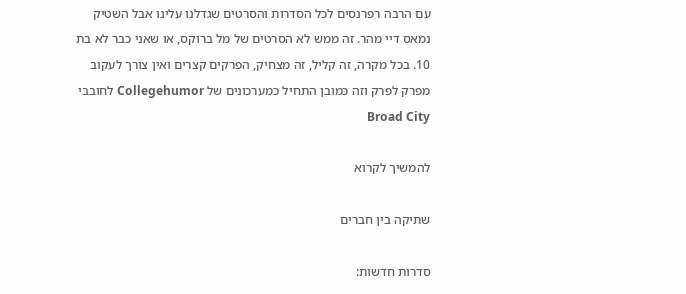עם הרבה רפרנסים לכל הסדרות והסרטים שגדלנו עלינו אבל השטיק נמאס דיי מהר. זה ממש לא הסרטים של מל ברוקס, או שאני כבר לא בת 10. בכל מקרה, זה קליל, זה מצחיק, הפרקים קצרים ואין צורך לעקוב מפרק לפרק וזה כמובן התחיל כמערכונים של Collegehumor לחובבי Broad City

להמשיך לקרוא

שתיקה בין חברים

סדרות חדשות: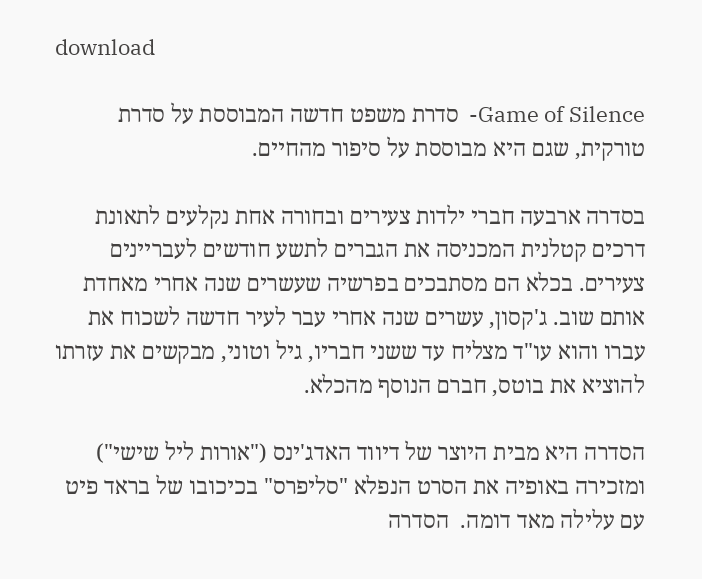download

Game of Silence-  סדרת משפט חדשה המבוססת על סדרת טורקית, שגם היא מבוססת על סיפור מהחיים.

בסדרה ארבעה חברי ילדות צעירים ובחורה אחת נקלעים לתאונת דרכים קטלנית המכניסה את הגברים לתשע חודשים לעבריינים צעירים. בכלא הם מסתבכים בפרשיה שעשרים שנה אחרי מאחדת אותם שוב. ג'קסון, עשרים שנה אחרי עבר לעיר חדשה לשכוח את עברו והוא עו"ד מצליח עד ששני חבריו, גיל וטוני, מבקשים את עזרתו להוציא את בוטס, חברם הנוסף מהכלא.

הסדרה היא מבית היוצר של דיווד האדג'ינס ("אורות ליל שישי") ומזכירה באופיה את הסרט הנפלא "סליפרס" בכיכובו של בראד פיט עם עלילה מאד דומה.  הסדרה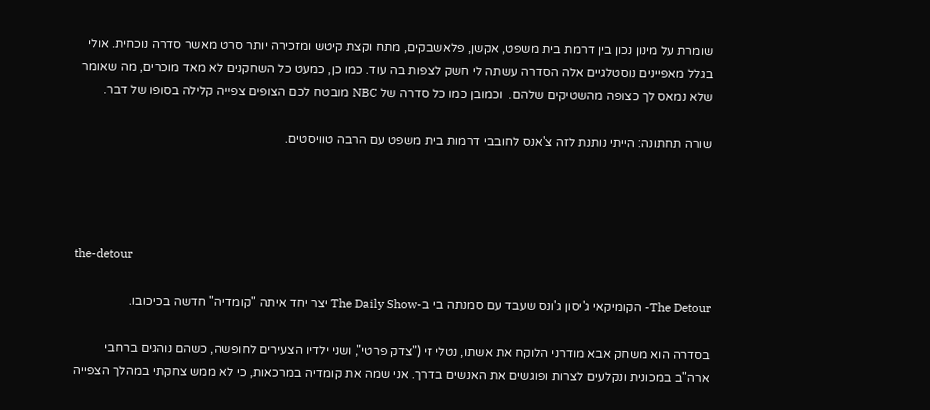שומרת על מינון נכון בין דרמת בית משפט, אקשן, פלאשבקים, מתח וקצת קיטש ומזכירה יותר סרט מאשר סדרה נוכחית. אולי בגלל מאפיינים נוסטלגיים אלה הסדרה עשתה לי חשק לצפות בה עוד. כמו כן, כמעט כל השחקנים לא מאד מוכרים, מה שאומר שלא נמאס לך כצופה מהשטיקים שלהם.  וכמובן כמו כל סדרה של NBC מובטח לכם הצופים צפייה קלילה בסופו של דבר.

שורה תחתונה: הייתי נותנת לזה צ'אנס לחובבי דרמות בית משפט עם הרבה טוויסטים.




the-detour

The Detour- הקומיקאי ג'יסון ג'ונס שעבד עם סמנתה בי ב-The Daily Show יצר יחד איתה "קומדיה" חדשה בכיכובו.

בסדרה הוא משחק אבא מודרני הלוקח את אשתו, נטלי זי ("צדק פרטי", ושני ילדיו הצעירים לחופשה, כשהם נוהגים ברחבי ארה"ב במכונית ונקלעים לצרות ופוגשים את האנשים בדרך. אני שמה את קומדיה במרכאות, כי לא ממש צחקתי במהלך הצפייה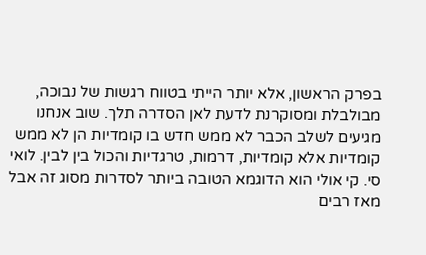בפרק הראשון, אלא יותר הייתי בטווח רגשות של נבוכה, מבולבלת ומסוקרנת לדעת לאן הסדרה תלך. שוב אנחנו מגיעים לשלב הכבר לא ממש חדש בו קומדיות הן לא ממש קומדיות אלא קומדיות, דרמות, טרגדיות והכול בין לבין. לואי סי. קי אולי הוא הדוגמא הטובה ביותר לסדרות מסוג זה אבל מאז רבים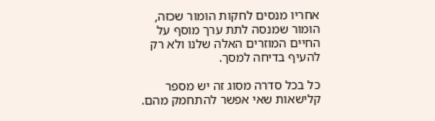אחריו מנסים לחקות הומור שכזה, הומור שמנסה לתת ערך מוסף על החיים המוזרים האלה שלנו ולא רק להעיף בדיחה למסך.

כל בכל סדרה מסוג זה יש מספר קלישאות שאי אפשר להתחמק מהם.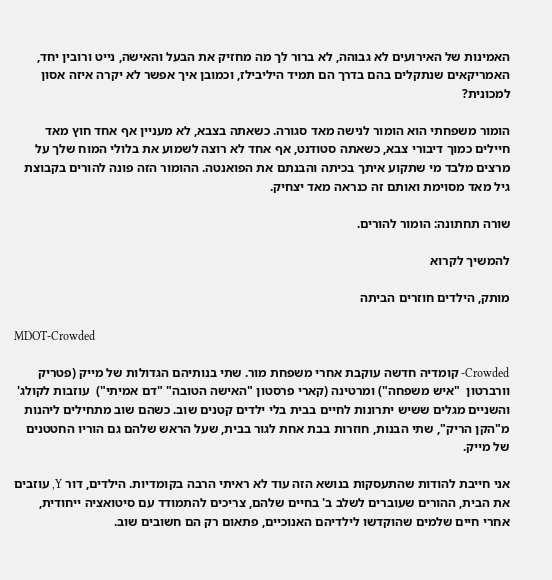האמינות של האירועים לא גבוהה, לא ברור לך מה מחזיק את הבעל והאישה, נייט ורובין יחד, האמריקאים שנתקלים בהם בדרך הם תמיד היליבילז, וכמובן איך אפשר לא יקרה איזה אסון למכונית?

הומור משפחתי הוא הומור לנישה מאד סגורה. כשאתה בצבא, לא מעניין אף אחד חוץ מאד חיילים כמוך דיבורי צבא, כשאתה סטודנט, אף אחד לא רוצה לשמוע את בלולי המוח שלך על מרצים מלבד מי שתקוע איתך בכיתה והבנתם את הפואנטה. ההומור הזה פונה להורים בקבוצת גיל מאד מסוימת ואותם זה כנראה מאד יצחיק.

שורה תחתונה: הומור להורים.

להמשיך לקרוא

מותק, הילדים חוזרים הביתה

MDOT-Crowded

Crowded- קומדיה חדשה עוקבת אחרי משפחת מור. שתי בנותיהם הגדולות של מייק (פטריק וורברטון  "איש משפחה") ומרטינה (קארי פרסטון "האישה הטובה" "דם אמיתי")  עוזבות לקולג' והשניים מגלים ששיש יתרונות לחיים בבית בלי ילדים קטנים שוב. כשהם שוב מתחילים ליהנות מ"הקן הריק", שתי הבנות, חוזרות בבת אחת לגור בבית, שעל הראש שלהם גם הוריו החטטנים של מייק.

אני חייבת להודות שהתעסקות בנושא הזה עוד לא ראיתי הרבה בקומדיות. הילדים, דור Y, עוזבים את הבית, ההורים שעוברים לשלב ב' בחיים שלהם, צריכים להתמודד עם סיטואציה ייחודית, אחרי חיים שלמים שהוקדשו לילדיהם האנוכיים, פתאום רק הם חשובים שוב.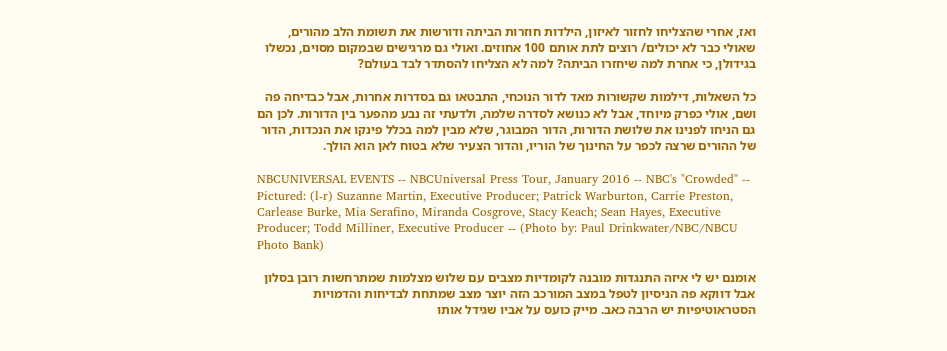ואז, אחרי שהצליחו לחזור לאיזון, הילדות חוזרות הביתה ודורשות את תשומת הלב מהורים, שאולי כבר לא יכולים/ רוצים לתת אותם 100 אחוזים. ואולי גם מרגישים שבמקום מסוים, נכשלו בגידולן, כי אחרת למה שיחזרו הביתה? למה לא הצליחו להסתדר לבד בעולם?

כל השאלות, דילמות שקשורות מאד לדור הנוכחי, התבטאו גם בסדרות אחרות, אבל כבדיחה פה ושם, אולי כפרק מיוחד, אבל לא כנושא לסדרה שלמה, ולדעתי זה נבע מהפער בין הדורות. לכן הם גם הניחו לפנינו את שלושת הדורות, הדור המבוגר, שלא מבין למה בכלל פינקו את הנכדות, הדור של ההורים שרצה לכפר על החינוך של הוריו, והדור הצעיר שלא בטוח לאן הוא הולך.

NBCUNIVERSAL EVENTS -- NBCUniversal Press Tour, January 2016 -- NBC's "Crowded" -- Pictured: (l-r) Suzanne Martin, Executive Producer; Patrick Warburton, Carrie Preston, Carlease Burke, Mia Serafino, Miranda Cosgrove, Stacy Keach; Sean Hayes, Executive Producer; Todd Milliner, Executive Producer -- (Photo by: Paul Drinkwater/NBC/NBCU Photo Bank)

אומנם יש לי איזה התנגדות מובנה לקומדיות מצבים עם שלוש מצלמות שמתרחשות רובן בסלון אבל דווקא פה הניסיון לטפל במצב המורכב הזה יוצר מצב שמתחת לבדיחות והדמויות הסטראוטיפיות יש הרבה כאב. מייק כועס על אביו שגידל אותו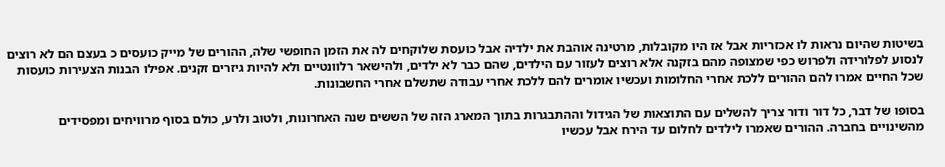בשיטות שהיום נראות לו אכזריות אבל אז היו מקובלות, מרטינה אוהבת את ילדיה אבל כועסת שלוקחים לה את הזמן החופשי שלה, ההורים של מייק כועסים כ בעצם הם לא רוצים לנסוע לפלורידה ולפרוש כפי שמצופה מהם בזקנה אלא רוצים לעזור עם הילדים, שהם כבר לא ילדים, ולהישאר רלוונטיים ולא להיות גיזרים זקנים. אפילו הבנות הצעירות כועסות שכל החיים אמרו להם ההורים ללכת אחרי החלומות ועכשיו אומרים להם ללכת אחרי עבודה שתשלם אחרי החשבונות.

בסופו של דבר, כל דור ודור צריך להשלים עם התוצאות של הגידול וההתבגרות בתוך המארג הזה של הששים שנה האחרונות, ולטוב ולרע, כולם בסוף מרוויחים ומפסידים מהשינויים בחברה. ההורים שאמרו לילדים לחלום עד הירח אבל עכשיו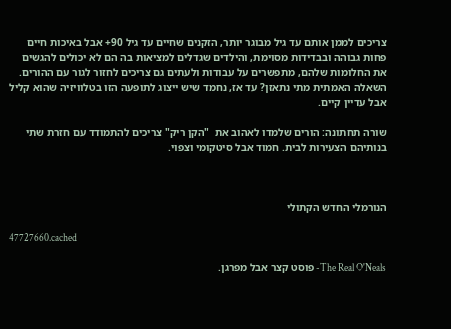צריכים לממן אותם עד גיל מבוגר יותר, הזקנים שחיים עד גיל 90+ אבל באיכות חיים פחות גבוהה ובבדידות מסוימת, והילדים שגדלים למציאות בה הם לא יכולים להגשים את החלומות שלהם, מתפשרים על עבודות ולעתים גם צריכים לחזור לגור עם ההורים. השאלה האמתית מתי נתאזן? עד אז, נחמד שיש ייצוג לתופעה הזו בטלוויזיה שהוא קליל אבל עדיין קיים.

שורה תחתונה: הורים שלמדו לאהוב את  "הקן ריק" צריכים להתמודד עם חזרת שתי בנותיהם הצעירות לבית. חמוד אבל סיטקומי וצפוי.



הנורמלי החדש הקתולי

47727660.cached

The Real O'Neals- פוסט קצר אבל מפרגן.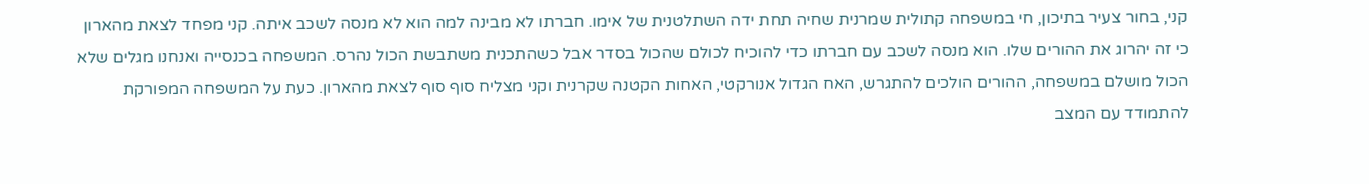קני, בחור צעיר בתיכון, חי במשפחה קתולית שמרנית שחיה תחת ידה השתלטנית של אימו. חברתו לא מבינה למה הוא לא מנסה לשכב איתה. קני מפחד לצאת מהארון כי זה יהרוג את ההורים שלו. הוא מנסה לשכב עם חברתו כדי להוכיח לכולם שהכול בסדר אבל כשהתכנית משתבשת הכול נהרס. המשפחה בכנסייה ואנחנו מגלים שלא הכול מושלם במשפחה, ההורים הולכים להתגרש, האח הגדול אנורקטי, האחות הקטנה שקרנית וקני מצליח סוף סוף לצאת מהארון. כעת על המשפחה המפורקת להתמודד עם המצב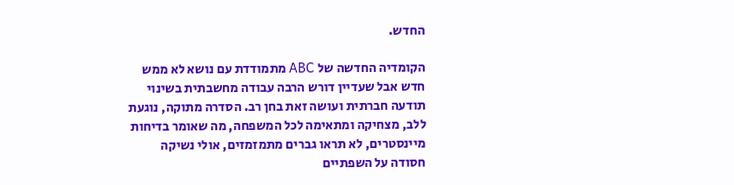החדש.

הקומדיה החדשה של ABC מתמודדת עם נושא לא ממש חדש אבל שעדיין דורש הרבה עבודה מחשבתית בשינוי תודעה חברתית ועושה זאת בחן רב. הסדרה מתוקה, נוגעת ללב, מצחיקה ומתאימה לכל המשפחה, מה שאומר בדיחות מיינסטרים, לא תראו גברים מתמזמזים, אולי נשיקה חסודה על השפתיים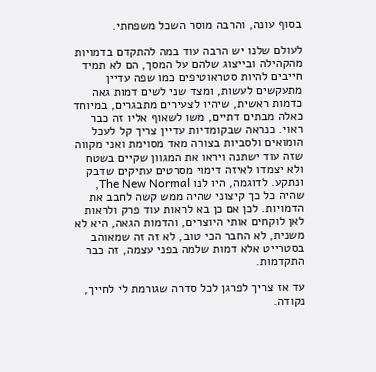בסוף עונה, והרבה מוסר השכל משפחתי.

לעולם שלנו יש הרבה עוד במה להתקדם בדמויות מהקהילה ובייצוג שלהם על המסך, הם לא תמיד חייבים להיות סטראוטיפים כמו שפה עדיין מתעקשים לעשות, ומצד שני לשים דמות גאה כדמות ראשית, שיהיו לצעירים מתבגרים, במיוחד כאלה מבתים דתיים, משו לשאוף אליו זה כבר ראוי. כנראה שבקומדיות עדיין צריך קל לעכל הומואים ולסביות בצורה מאד מסוימת ואני מקווה שזה עוד ישתנה ויראו את המגוון שקיים בשטח ולא יצמדו לאיזה דימוי מסרטים עתיקים שדבק ונתקע. לדוגמה, היו לנו The New Normal, שהיה כל כך קיצוני שהיה ממש קשה לחבב את הדמויות. לכן אם כן בא לראות עוד פרק ולראות לאן לוקחים אותי היוצרים, והדמות הגאה, היא לא משנית, לא החבר הכי טוב, לא זה זה שמאוהב בסטרייט אלא דמות שלמה בפני עצמה, זה כבר התקדמות.

עד אז צריך לפרגן לכל סדרה שגורמת לי לחייך, נקודה.